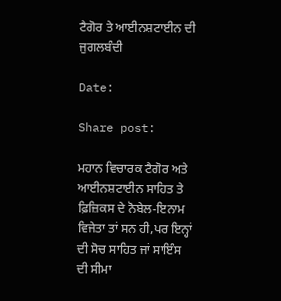ਟੈਗੋਰ ਤੇ ਆਈਨਸ਼ਟਾਈਨ ਦੀ ਜੁਗਲਬੰਦੀ

Date:

Share post:

ਮਹਾਨ ਵਿਚਾਰਕ ਟੈਗੋਰ ਅਤੇ ਆਈਨਸ਼ਟਾਈਨ ਸਾਹਿਤ ਤੇ ਫ਼ਿਜ਼ਿਕਸ ਦੇ ਨੋਬੇਲ-ਇਨਾਮ ਵਿਜੇਤਾ ਤਾਂ ਸਨ ਹੀ,ਪਰ ਇਨ੍ਹਾਂ ਦੀ ਸੋਚ ਸਾਹਿਤ ਜਾਂ ਸਾਇੰਸ ਦੀ ਸੀਮਾ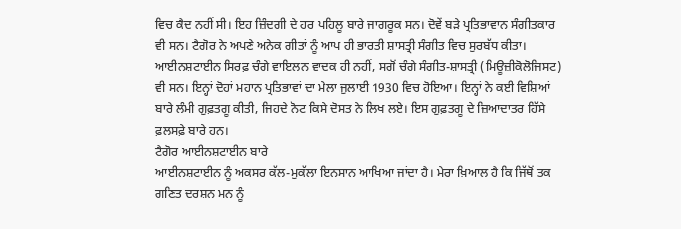ਵਿਚ ਕੈਦ ਨਹੀਂ ਸੀ। ਇਹ ਜ਼ਿੰਦਗੀ ਦੇ ਹਰ ਪਹਿਲੂ ਬਾਰੇ ਜਾਗਰੂਕ ਸਨ। ਦੋਵੇਂ ਬੜੇ ਪ੍ਰਤਿਭਾਵਾਨ ਸੰਗੀਤਕਾਰ ਵੀ ਸਨ। ਟੈਗੋਰ ਨੇ ਅਪਣੇ ਅਨੇਕ ਗੀਤਾਂ ਨੂੰ ਆਪ ਹੀ ਭਾਰਤੀ ਸ਼ਾਸਤ੍ਰੀ ਸੰਗੀਤ ਵਿਚ ਸੁਰਬੱਧ ਕੀਤਾ। ਆਈਨਸ਼ਟਾਈਨ ਸਿਰਫ਼ ਚੰਗੇ ਵਾਇਲਨ ਵਾਦਕ ਹੀ ਨਹੀਂ, ਸਗੋਂ ਚੰਗੇ ਸੰਗੀਤ-ਸ਼ਾਸਤ੍ਰੀ (ਮਿਊਜ਼ੀਕੋਲੋਜਿਸਟ) ਵੀ ਸਨ। ਇਨ੍ਹਾਂ ਦੋਹਾਂ ਮਹਾਨ ਪ੍ਰਤਿਭਾਵਾਂ ਦਾ ਮੇਲਾ ਜੁਲਾਈ 1930 ਵਿਚ ਹੋਇਆ। ਇਨ੍ਹਾਂ ਨੇ ਕਈ ਵਿਸ਼ਿਆਂ ਬਾਰੇ ਲੰਮੀ ਗੁਫ਼ਤਗੂ ਕੀਤੀ, ਜਿਹਦੇ ਨੋਟ ਕਿਸੇ ਦੋਸਤ ਨੇ ਲਿਖ ਲਏ। ਇਸ ਗੁਫ਼ਤਗੂ ਦੇ ਜ਼ਿਆਦਾਤਰ ਹਿੱਸੇ ਫ਼ਲਸਫ਼ੇ ਬਾਰੇ ਹਨ।
ਟੈਗੋਰ ਆਈਨਸ਼ਟਾਈਨ ਬਾਰੇ
ਆਈਨਸ਼ਟਾਈਨ ਨੂੰ ਅਕਸਰ ਕੱਲ-ਮੁਕੱਲਾ ਇਨਸਾਨ ਆਖਿਆ ਜਾਂਦਾ ਹੈ। ਮੇਰਾ ਖ਼ਿਆਲ ਹੈ ਕਿ ਜਿੱਥੋਂ ਤਕ ਗਣਿਤ ਦਰਸ਼ਨ ਮਨ ਨੂੰ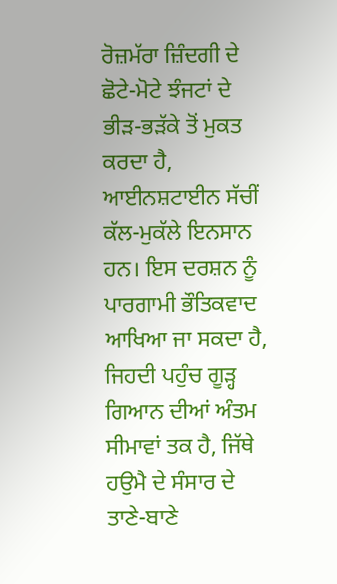ਰੋਜ਼ਮੱਰਾ ਜ਼ਿੰਦਗੀ ਦੇ ਛੋਟੇ-ਮੋਟੇ ਝੰਜਟਾਂ ਦੇ ਭੀੜ-ਭੜੱਕੇ ਤੋਂ ਮੁਕਤ ਕਰਦਾ ਹੈ, ਆਈਨਸ਼ਟਾਈਨ ਸੱਚੀਂ ਕੱਲ-ਮੁਕੱਲੇ ਇਨਸਾਨ ਹਨ। ਇਸ ਦਰਸ਼ਨ ਨੂੰ ਪਾਰਗਾਮੀ ਭੌਤਿਕਵਾਦ ਆਖਿਆ ਜਾ ਸਕਦਾ ਹੈ, ਜਿਹਦੀ ਪਹੁੰਚ ਗੂੜ੍ਹ ਗਿਆਨ ਦੀਆਂ ਅੰਤਮ ਸੀਮਾਵਾਂ ਤਕ ਹੈ, ਜਿੱਥੇ ਹਉਮੈ ਦੇ ਸੰਸਾਰ ਦੇ ਤਾਣੇ-ਬਾਣੇ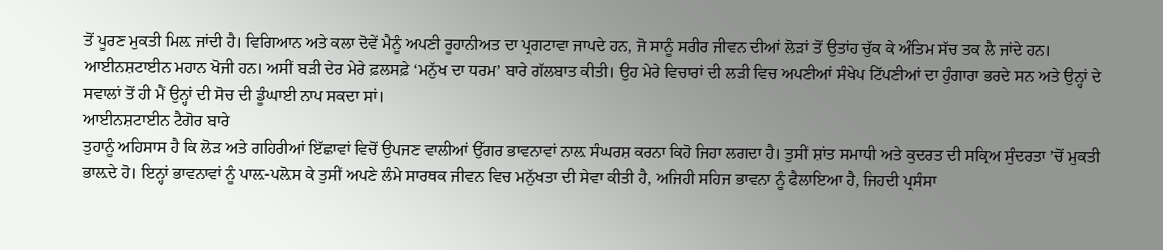ਤੋਂ ਪੂਰਣ ਮੁਕਤੀ ਮਿਲ਼ ਜਾਂਦੀ ਹੈ। ਵਿਗਿਆਨ ਅਤੇ ਕਲਾ ਦੋਵੇਂ ਮੈਨੂੰ ਅਪਣੀ ਰੂਹਾਨੀਅਤ ਦਾ ਪ੍ਰਗਟਾਵਾ ਜਾਪਦੇ ਹਨ, ਜੋ ਸਾਨੂੰ ਸਰੀਰ ਜੀਵਨ ਦੀਆਂ ਲੋੜਾਂ ਤੋਂ ਉਤਾਂਹ ਚੁੱਕ ਕੇ ਅੰਤਿਮ ਸੱਚ ਤਕ ਲੈ ਜਾਂਦੇ ਹਨ। ਆਈਨਸ਼ਟਾਈਨ ਮਹਾਨ ਖੋਜੀ ਹਨ। ਅਸੀਂ ਬੜੀ ਦੇਰ ਮੇਰੇ ਫ਼ਲਸਫ਼ੇ ‘ਮਨੁੱਖ ਦਾ ਧਰਮ’ ਬਾਰੇ ਗੱਲਬਾਤ ਕੀਤੀ। ਉਹ ਮੇਰੇ ਵਿਚਾਰਾਂ ਦੀ ਲੜੀ ਵਿਚ ਅਪਣੀਆਂ ਸੰਖੇਪ ਟਿੱਪਣੀਆਂ ਦਾ ਹੁੰਗਾਰਾ ਭਰਦੇ ਸਨ ਅਤੇ ਉਨ੍ਹਾਂ ਦੇ ਸਵਾਲਾਂ ਤੋਂ ਹੀ ਮੈਂ ਉਨ੍ਹਾਂ ਦੀ ਸੋਚ ਦੀ ਡੂੰਘਾਈ ਨਾਪ ਸਕਦਾ ਸਾਂ।
ਆਈਨਸ਼ਟਾਈਨ ਟੈਗੋਰ ਬਾਰੇ
ਤੁਹਾਨੂੰ ਅਹਿਸਾਸ ਹੈ ਕਿ ਲੋੜ ਅਤੇ ਗਹਿਰੀਆਂ ਇੱਛਾਵਾਂ ਵਿਚੋਂ ਉਪਜਣ ਵਾਲੀਆਂ ਉੱਗਰ ਭਾਵਨਾਵਾਂ ਨਾਲ਼ ਸੰਘਰਸ਼ ਕਰਨਾ ਕਿਹੋ ਜਿਹਾ ਲਗਦਾ ਹੈ। ਤੁਸੀਂ ਸ਼ਾਂਤ ਸਮਾਧੀ ਅਤੇ ਕੁਦਰਤ ਦੀ ਸਕ੍ਰਿਅ ਸੁੰਦਰਤਾ ’ਚੋਂ ਮੁਕਤੀ ਭਾਲ਼ਦੇ ਹੋ। ਇਨ੍ਹਾਂ ਭਾਵਨਾਵਾਂ ਨੂੰ ਪਾਲ਼-ਪਲ਼ੋਸ ਕੇ ਤੁਸੀਂ ਅਪਣੇ ਲੰਮੇ ਸਾਰਥਕ ਜੀਵਨ ਵਿਚ ਮਨੁੱਖਤਾ ਦੀ ਸੇਵਾ ਕੀਤੀ ਹੈ, ਅਜਿਹੀ ਸਹਿਜ ਭਾਵਨਾ ਨੂੰ ਫੈਲਾਇਆ ਹੈ, ਜਿਹਦੀ ਪ੍ਰਸੰਸਾ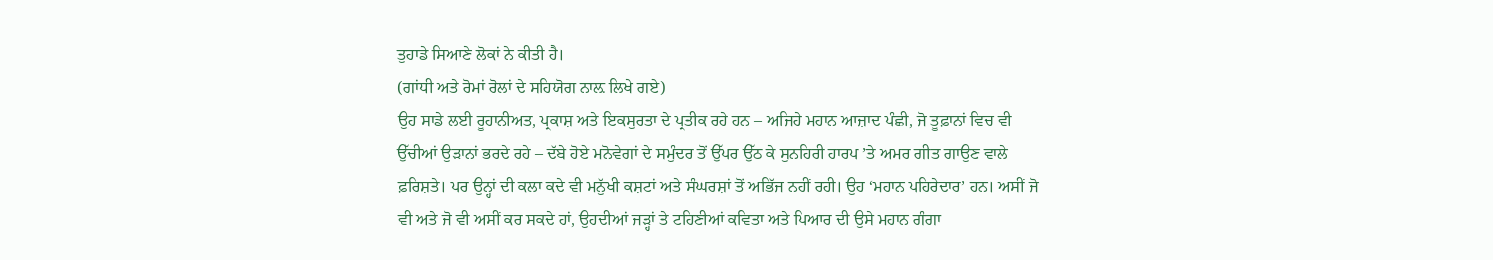ਤੁਹਾਡੇ ਸਿਆਣੇ ਲੋਕਾਂ ਨੇ ਕੀਤੀ ਹੈ।
(ਗਾਂਧੀ ਅਤੇ ਰੋਮਾਂ ਰੋਲਾਂ ਦੇ ਸਹਿਯੋਗ ਨਾਲ਼ ਲਿਖੇ ਗਏ)
ਉਹ ਸਾਡੇ ਲਈ ਰੂਹਾਨੀਅਤ, ਪ੍ਰਕਾਸ਼ ਅਤੇ ਇਕਸੁਰਤਾ ਦੇ ਪ੍ਰਤੀਕ ਰਹੇ ਹਨ – ਅਜਿਹੇ ਮਹਾਨ ਆਜ਼ਾਦ ਪੰਛੀ, ਜੋ ਤੂਫ਼ਾਨਾਂ ਵਿਚ ਵੀ ਉੱਚੀਆਂ ਉੜਾਨਾਂ ਭਰਦੇ ਰਹੇ – ਦੱਬੇ ਹੋਏ ਮਨੋਵੇਗਾਂ ਦੇ ਸਮੁੰਦਰ ਤੋਂ ਉੱਪਰ ਉੱਠ ਕੇ ਸੁਨਹਿਰੀ ਹਾਰਪ ’ਤੇ ਅਮਰ ਗੀਤ ਗਾਉਣ ਵਾਲੇ ਫ਼ਰਿਸ਼ਤੇ। ਪਰ ਉਨ੍ਹਾਂ ਦੀ ਕਲਾ ਕਦੇ ਵੀ ਮਨੁੱਖੀ ਕਸ਼ਟਾਂ ਅਤੇ ਸੰਘਰਸ਼ਾਂ ਤੋਂ ਅਭਿੱਜ ਨਹੀਂ ਰਹੀ। ਉਹ ‘ਮਹਾਨ ਪਹਿਰੇਦਾਰ’ ਹਨ। ਅਸੀਂ ਜੋ ਵੀ ਅਤੇ ਜੋ ਵੀ ਅਸੀਂ ਕਰ ਸਕਦੇ ਹਾਂ, ਉਹਦੀਆਂ ਜੜ੍ਹਾਂ ਤੇ ਟਹਿਣੀਆਂ ਕਵਿਤਾ ਅਤੇ ਪਿਆਰ ਦੀ ਉਸੇ ਮਹਾਨ ਗੰਗਾ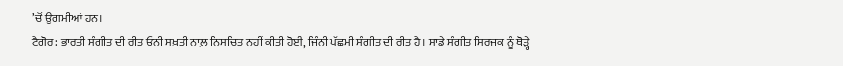’ਚੋਂ ਉਗਮੀਆਂ ਹਨ।
ਟੈਗੋਰ: ਭਾਰਤੀ ਸੰਗੀਤ ਦੀ ਰੀਤ ਓਨੀ ਸਖ਼ਤੀ ਨਾਲ਼ ਨਿਸਚਿਤ ਨਹੀਂ ਕੀਤੀ ਹੋਈ, ਜਿੰਨੀ ਪੱਛਮੀ ਸੰਗੀਤ ਦੀ ਰੀਤ ਹੈ। ਸਾਡੇ ਸੰਗੀਤ ਸਿਰਜਕ ਨੂੰ ਥੋੜ੍ਹੇ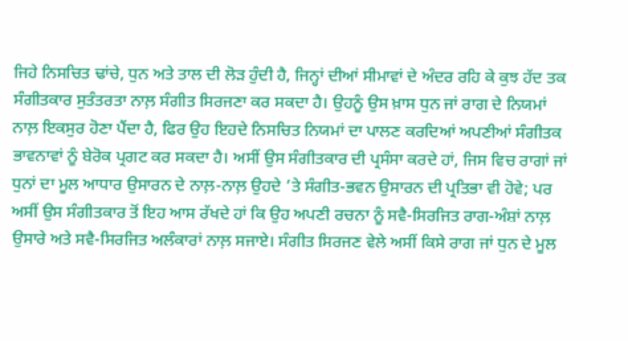ਜਿਹੇ ਨਿਸਚਿਤ ਢਾਂਚੇ, ਧੁਨ ਅਤੇ ਤਾਲ ਦੀ ਲੋੜ ਹੁੰਦੀ ਹੈ, ਜਿਨ੍ਹਾਂ ਦੀਆਂ ਸੀਮਾਵਾਂ ਦੇ ਅੰਦਰ ਰਹਿ ਕੇ ਕੁਝ ਹੱਦ ਤਕ ਸੰਗੀਤਕਾਰ ਸੁਤੰਤਰਤਾ ਨਾਲ਼ ਸੰਗੀਤ ਸਿਰਜਣਾ ਕਰ ਸਕਦਾ ਹੈ। ਉਹਨੂੰ ਉਸ ਖ਼ਾਸ ਧੁਨ ਜਾਂ ਰਾਗ ਦੇ ਨਿਯਮਾਂ ਨਾਲ਼ ਇਕਸੁਰ ਹੋਣਾ ਪੈਂਦਾ ਹੈ, ਫਿਰ ਉਹ ਇਹਦੇ ਨਿਸਚਿਤ ਨਿਯਮਾਂ ਦਾ ਪਾਲਣ ਕਰਦਿਆਂ ਅਪਣੀਆਂ ਸੰਗੀਤਕ ਭਾਵਨਾਵਾਂ ਨੂੰ ਬੇਰੋਕ ਪ੍ਰਗਟ ਕਰ ਸਕਦਾ ਹੈ। ਅਸੀਂ ਉਸ ਸੰਗੀਤਕਾਰ ਦੀ ਪ੍ਰਸੰਸਾ ਕਰਦੇ ਹਾਂ, ਜਿਸ ਵਿਚ ਰਾਗਾਂ ਜਾਂ ਧੁਨਾਂ ਦਾ ਮੂਲ ਆਧਾਰ ਉਸਾਰਨ ਦੇ ਨਾਲ਼-ਨਾਲ਼ ਉਹਦੇ ’ਤੇ ਸੰਗੀਤ-ਭਵਨ ਉਸਾਰਨ ਦੀ ਪ੍ਰਤਿਭਾ ਵੀ ਹੋਵੇ; ਪਰ ਅਸੀਂ ਉਸ ਸੰਗੀਤਕਾਰ ਤੋਂ ਇਹ ਆਸ ਰੱਖਦੇ ਹਾਂ ਕਿ ਉਹ ਅਪਣੀ ਰਚਨਾ ਨੂੰ ਸਵੈ-ਸਿਰਜਿਤ ਰਾਗ-ਅੰਸ਼ਾਂ ਨਾਲ਼ ਉਸਾਰੇ ਅਤੇ ਸਵੈ-ਸਿਰਜਿਤ ਅਲੰਕਾਰਾਂ ਨਾਲ਼ ਸਜਾਏ। ਸੰਗੀਤ ਸਿਰਜਣ ਵੇਲੇ ਅਸੀਂ ਕਿਸੇ ਰਾਗ ਜਾਂ ਧੁਨ ਦੇ ਮੂਲ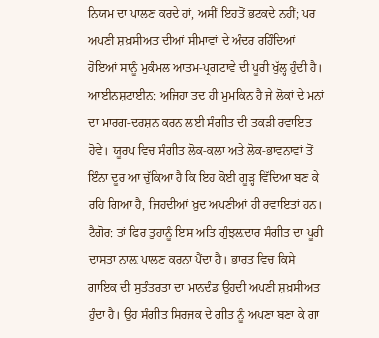ਨਿਯਮ ਦਾ ਪਾਲਣ ਕਰਦੇ ਹਾਂ, ਅਸੀਂ ਇਹਤੋਂ ਭਟਕਦੇ ਨਹੀਂ; ਪਰ ਅਪਣੀ ਸ਼ਖ਼ਸੀਅਤ ਦੀਆਂ ਸੀਮਾਵਾਂ ਦੇ ਅੰਦਰ ਰਹਿੰਦਿਆਂ ਹੋਇਆਂ ਸਾਨੂੰ ਮੁਕੰਮਲ ਆਤਮ-ਪ੍ਰਗਟਾਵੇ ਦੀ ਪੂਰੀ ਖੁੱਲ੍ਹ ਹੁੰਦੀ ਹੈ।
ਆਈਨਸ਼ਟਾਈਨ: ਅਜਿਹਾ ਤਦ ਹੀ ਮੁਮਕਿਨ ਹੈ ਜੇ ਲੋਕਾਂ ਦੇ ਮਨਾਂ ਦਾ ਮਾਰਗ-ਦਰਸ਼ਨ ਕਰਨ ਲਈ ਸੰਗੀਤ ਦੀ ਤਕੜੀ ਰਵਾਇਤ ਹੋਵੇ। ਯੂਰਪ ਵਿਚ ਸੰਗੀਤ ਲੋਕ-ਕਲਾ ਅਤੇ ਲੋਕ-ਭਾਵਨਾਵਾਂ ਤੋਂ ਇੰਨਾ ਦੂਰ ਆ ਚੁੱਕਿਆ ਹੈ ਕਿ ਇਹ ਕੋਈ ਗੂੜ੍ਹ ਵਿੱਦਿਆ ਬਣ ਕੇ ਰਹਿ ਗਿਆ ਹੈ, ਜਿਹਦੀਆਂ ਖ਼ੁਦ ਅਪਣੀਆਂ ਹੀ ਰਵਾਇਤਾਂ ਹਨ।
ਟੈਗੋਰ: ਤਾਂ ਫਿਰ ਤੁਹਾਨੂੰ ਇਸ ਅਤਿ ਗੁੰਝਲ਼ਦਾਰ ਸੰਗੀਤ ਦਾ ਪੂਰੀ ਦਾਸਤਾ ਨਾਲ਼ ਪਾਲਣ ਕਰਨਾ ਪੈਂਦਾ ਹੈ। ਭਾਰਤ ਵਿਚ ਕਿਸੇ ਗਾਇਕ ਦੀ ਸੁਤੰਤਰਤਾ ਦਾ ਮਾਨਦੰਡ ਉਹਦੀ ਅਪਣੀ ਸ਼ਖ਼ਸੀਅਤ ਹੁੰਦਾ ਹੈ। ਉਹ ਸੰਗੀਤ ਸਿਰਜਕ ਦੇ ਗੀਤ ਨੂੰ ਅਪਣਾ ਬਣਾ ਕੇ ਗਾ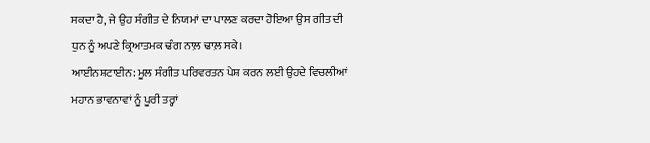ਸਕਦਾ ਹੈ, ਜੇ ਉਹ ਸੰਗੀਤ ਦੇ ਨਿਯਮਾਂ ਦਾ ਪਾਲਣ ਕਰਦਾ ਹੋਇਆ ਉਸ ਗੀਤ ਦੀ ਧੁਨ ਨੂੰ ਅਪਣੇ ਕ੍ਰਿਆਤਮਕ ਢੰਗ ਨਾਲ਼ ਢਾਲ਼ ਸਕੇ।
ਆਈਨਸ਼ਟਾਈਨ: ਮੂਲ ਸੰਗੀਤ ਪਰਿਵਰਤਨ ਪੇਸ਼ ਕਰਨ ਲਈ ਉਹਦੇ ਵਿਚਲੀਆਂ ਮਹਾਨ ਭਾਵਨਾਵਾਂ ਨੂੰ ਪੂਰੀ ਤਰ੍ਹਾਂ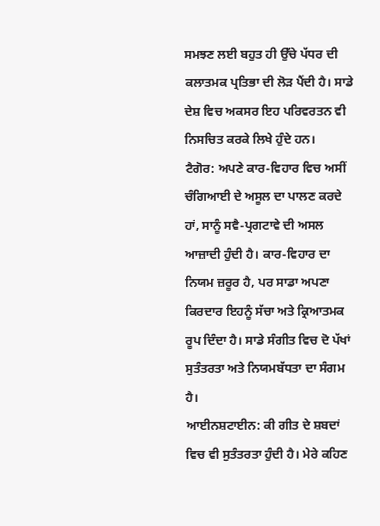ਸਮਝਣ ਲਈ ਬਹੁਤ ਹੀ ਉੱਚੇ ਪੱਧਰ ਦੀ ਕਲਾਤਮਕ ਪ੍ਰਤਿਭਾ ਦੀ ਲੋੜ ਪੈਂਦੀ ਹੈ। ਸਾਡੇ ਦੇਸ਼ ਵਿਚ ਅਕਸਰ ਇਹ ਪਰਿਵਰਤਨ ਵੀ ਨਿਸਚਿਤ ਕਰਕੇ ਲਿਖੇ ਹੁੰਦੇ ਹਨ।
ਟੈਗੋਰ: ਅਪਣੇ ਕਾਰ-ਵਿਹਾਰ ਵਿਚ ਅਸੀਂ ਚੰਗਿਆਈ ਦੇ ਅਸੂਲ ਦਾ ਪਾਲਣ ਕਰਦੇ ਹਾਂ, ਸਾਨੂੰ ਸਵੈ-ਪ੍ਰਗਟਾਵੇ ਦੀ ਅਸਲ ਆਜ਼ਾਦੀ ਹੁੰਦੀ ਹੈ। ਕਾਰ-ਵਿਹਾਰ ਦਾ ਨਿਯਮ ਜ਼ਰੂਰ ਹੈ, ਪਰ ਸਾਡਾ ਅਪਣਾ ਕਿਰਦਾਰ ਇਹਨੂੰ ਸੱਚਾ ਅਤੇ ਕ੍ਰਿਆਤਮਕ ਰੂਪ ਦਿੰਦਾ ਹੈ। ਸਾਡੇ ਸੰਗੀਤ ਵਿਚ ਦੋ ਪੱਖਾਂ ਸੁਤੰਤਰਤਾ ਅਤੇ ਨਿਯਮਬੱਧਤਾ ਦਾ ਸੰਗਮ ਹੈ।
ਆਈਨਸ਼ਟਾਈਨ: ਕੀ ਗੀਤ ਦੇ ਸ਼ਬਦਾਂ ਵਿਚ ਵੀ ਸੁਤੰਤਰਤਾ ਹੁੰਦੀ ਹੈ। ਮੇਰੇ ਕਹਿਣ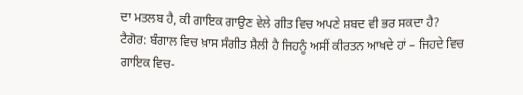ਦਾ ਮਤਲਬ ਹੈ, ਕੀ ਗਾਇਕ ਗਾਉਣ ਵੇਲੇ ਗੀਤ ਵਿਚ ਅਪਣੇ ਸ਼ਬਦ ਵੀ ਭਰ ਸਕਦਾ ਹੈ?
ਟੈਗੋਰ: ਬੰਗਾਲ ਵਿਚ ਖ਼ਾਸ ਸੰਗੀਤ ਸ਼ੈਲੀ ਹੈ ਜਿਹਨੂੰ ਅਸੀਂ ਕੀਰਤਨ ਆਖਦੇ ਹਾਂ – ਜਿਹਦੇ ਵਿਚ ਗਾਇਕ ਵਿਚ-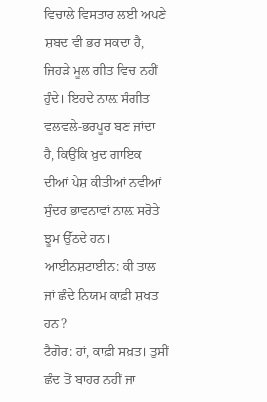ਵਿਚਾਲੇ ਵਿਸਤਾਰ ਲਈ ਅਪਣੇ ਸ਼ਬਦ ਵੀ ਭਰ ਸਕਦਾ ਹੈ, ਜਿਹੜੇ ਮੂਲ ਗੀਤ ਵਿਚ ਨਹੀਂ ਹੁੰਦੇ। ਇਹਦੇ ਨਾਲ਼ ਸੰਗੀਤ ਵਲਵਲੇ-ਭਰਪੂਰ ਬਣ ਜਾਂਦਾ ਹੈ, ਕਿਉਂਕਿ ਖ਼ੁਦ ਗਾਇਕ ਦੀਆਂ ਪੇਸ਼ ਕੀਤੀਆਂ ਨਵੀਆਂ ਸੁੰਦਰ ਭਾਵਨਾਵਾਂ ਨਾਲ਼ ਸਰੋਤੇ ਝੂਮ ਉੱਠਦੇ ਹਨ।
ਆਈਨਸ਼ਟਾਈਨ: ਕੀ ਤਾਲ ਜਾਂ ਛੰਦੇ ਨਿਯਮ ਕਾਫ਼ੀ ਸ਼ਖਤ ਹਨ?
ਟੈਗੋਰ: ਹਾਂ, ਕਾਫ਼ੀ ਸਖ਼ਤ। ਤੁਸੀਂ ਛੰਦ ਤੋਂ ਬਾਹਰ ਨਹੀਂ ਜਾ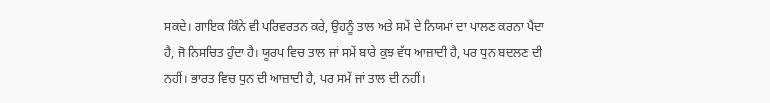ਸਕਦੇ। ਗਾਇਕ ਕਿੰਨੇ ਵੀ ਪਰਿਵਰਤਨ ਕਰੇ, ਉਹਨੂੰ ਤਾਲ ਅਤੇ ਸਮੇਂ ਦੇ ਨਿਯਮਾਂ ਦਾ ਪਾਲਣ ਕਰਨਾ ਪੈਂਦਾ ਹੈ, ਜੋ ਨਿਸਚਿਤ ਹੁੰਦਾ ਹੈ। ਯੂਰਪ ਵਿਚ ਤਾਲ ਜਾਂ ਸਮੇਂ ਬਾਰੇ ਕੁਝ ਵੱਧ ਆਜ਼ਾਦੀ ਹੈ, ਪਰ ਧੁਨ ਬਦਲਣ ਦੀ ਨਹੀਂ। ਭਾਰਤ ਵਿਚ ਧੁਨ ਦੀ ਆਜ਼ਾਦੀ ਹੈ, ਪਰ ਸਮੇਂ ਜਾਂ ਤਾਲ ਦੀ ਨਹੀਂ।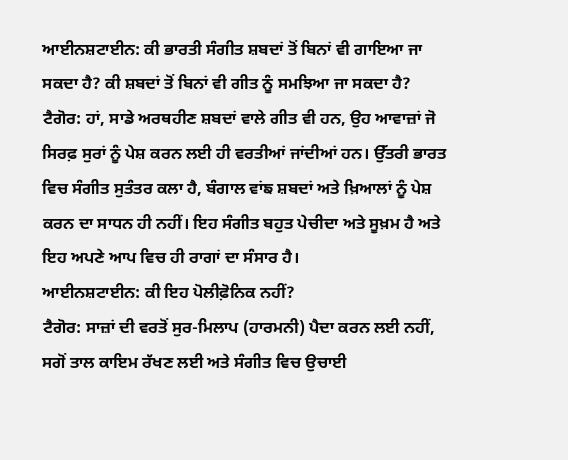ਆਈਨਸ਼ਟਾਈਨ: ਕੀ ਭਾਰਤੀ ਸੰਗੀਤ ਸ਼ਬਦਾਂ ਤੋਂ ਬਿਨਾਂ ਵੀ ਗਾਇਆ ਜਾ ਸਕਦਾ ਹੈ? ਕੀ ਸ਼ਬਦਾਂ ਤੋਂ ਬਿਨਾਂ ਵੀ ਗੀਤ ਨੂੰ ਸਮਝਿਆ ਜਾ ਸਕਦਾ ਹੈ?
ਟੈਗੋਰ: ਹਾਂ, ਸਾਡੇ ਅਰਥਹੀਣ ਸ਼ਬਦਾਂ ਵਾਲੇ ਗੀਤ ਵੀ ਹਨ, ਉਹ ਆਵਾਜ਼ਾਂ ਜੋ ਸਿਰਫ਼ ਸੁਰਾਂ ਨੂੰ ਪੇਸ਼ ਕਰਨ ਲਈ ਹੀ ਵਰਤੀਆਂ ਜਾਂਦੀਆਂ ਹਨ। ਉੱਤਰੀ ਭਾਰਤ ਵਿਚ ਸੰਗੀਤ ਸੁਤੰਤਰ ਕਲਾ ਹੈ, ਬੰਗਾਲ ਵਾਂਙ ਸ਼ਬਦਾਂ ਅਤੇ ਖ਼ਿਆਲਾਂ ਨੂੰ ਪੇਸ਼ ਕਰਨ ਦਾ ਸਾਧਨ ਹੀ ਨਹੀਂ। ਇਹ ਸੰਗੀਤ ਬਹੁਤ ਪੇਚੀਦਾ ਅਤੇ ਸੂਖ਼ਮ ਹੈ ਅਤੇ ਇਹ ਅਪਣੇ ਆਪ ਵਿਚ ਹੀ ਰਾਗਾਂ ਦਾ ਸੰਸਾਰ ਹੈ।
ਆਈਨਸ਼ਟਾਈਨ: ਕੀ ਇਹ ਪੋਲੀਫ਼ੋਨਿਕ ਨਹੀਂ?
ਟੈਗੋਰ: ਸਾਜ਼ਾਂ ਦੀ ਵਰਤੋਂ ਸੁਰ-ਮਿਲਾਪ (ਹਾਰਮਨੀ) ਪੈਦਾ ਕਰਨ ਲਈ ਨਹੀਂ, ਸਗੋਂ ਤਾਲ ਕਾਇਮ ਰੱਖਣ ਲਈ ਅਤੇ ਸੰਗੀਤ ਵਿਚ ਉਚਾਈ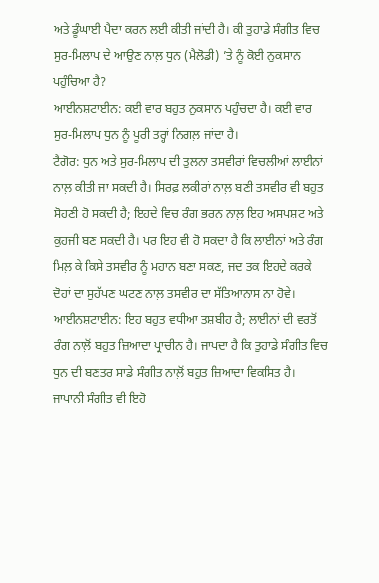ਅਤੇ ਡੂੰਘਾਈ ਪੈਦਾ ਕਰਨ ਲਈ ਕੀਤੀ ਜਾਂਦੀ ਹੈ। ਕੀ ਤੁਹਾਡੇ ਸੰਗੀਤ ਵਿਚ ਸੁਰ-ਮਿਲਾਪ ਦੇ ਆਉਣ ਨਾਲ਼ ਧੁਨ (ਮੈਲੋਡੀ) ’ਤੇ ਨੂੰ ਕੋਈ ਨੁਕਸਾਨ ਪਹੁੰਚਿਆ ਹੈ?
ਆਈਨਸ਼ਟਾਈਨ: ਕਈ ਵਾਰ ਬਹੁਤ ਨੁਕਸਾਨ ਪਹੁੰਚਦਾ ਹੈ। ਕਈ ਵਾਰ ਸੁਰ-ਮਿਲਾਪ ਧੁਨ ਨੂੰ ਪੂਰੀ ਤਰ੍ਹਾਂ ਨਿਗਲ਼ ਜਾਂਦਾ ਹੈ।
ਟੈਗੋਰ: ਧੁਨ ਅਤੇ ਸੁਰ-ਮਿਲਾਪ ਦੀ ਤੁਲਨਾ ਤਸਵੀਰਾਂ ਵਿਚਲੀਆਂ ਲਾਈਨਾਂ ਨਾਲ਼ ਕੀਤੀ ਜਾ ਸਕਦੀ ਹੈ। ਸਿਰਫ਼ ਲਕੀਰਾਂ ਨਾਲ਼ ਬਣੀ ਤਸਵੀਰ ਵੀ ਬਹੁਤ ਸੋਹਣੀ ਹੋ ਸਕਦੀ ਹੈ; ਇਹਦੇ ਵਿਚ ਰੰਗ ਭਰਨ ਨਾਲ਼ ਇਹ ਅਸਪਸ਼ਟ ਅਤੇ ਕੁਹਜੀ ਬਣ ਸਕਦੀ ਹੈ। ਪਰ ਇਹ ਵੀ ਹੋ ਸਕਦਾ ਹੈ ਕਿ ਲਾਈਨਾਂ ਅਤੇ ਰੰਗ ਮਿਲ਼ ਕੇ ਕਿਸੇ ਤਸਵੀਰ ਨੂੰ ਮਹਾਨ ਬਣਾ ਸਕਣ, ਜਦ ਤਕ ਇਹਦੇ ਕਰਕੇ ਦੋਹਾਂ ਦਾ ਸੁਹੱਪਣ ਘਟਣ ਨਾਲ਼ ਤਸਵੀਰ ਦਾ ਸੱਤਿਆਨਾਸ ਨਾ ਹੋਵੇ।
ਆਈਨਸ਼ਟਾਈਨ: ਇਹ ਬਹੁਤ ਵਧੀਆ ਤਸ਼ਬੀਹ ਹੈ; ਲਾਈਨਾਂ ਦੀ ਵਰਤੋਂ ਰੰਗ ਨਾਲ਼ੋਂ ਬਹੁਤ ਜ਼ਿਆਦਾ ਪ੍ਰਾਚੀਨ ਹੈ। ਜਾਪਦਾ ਹੈ ਕਿ ਤੁਹਾਡੇ ਸੰਗੀਤ ਵਿਚ ਧੁਨ ਦੀ ਬਣਤਰ ਸਾਡੇ ਸੰਗੀਤ ਨਾਲ਼ੋਂ ਬਹੁਤ ਜ਼ਿਆਦਾ ਵਿਕਸਿਤ ਹੈ। ਜਾਪਾਨੀ ਸੰਗੀਤ ਵੀ ਇਹੋ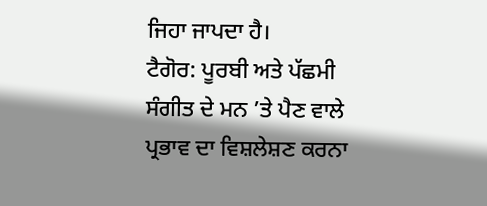ਜਿਹਾ ਜਾਪਦਾ ਹੈ।
ਟੈਗੋਰ: ਪੂਰਬੀ ਅਤੇ ਪੱਛਮੀ ਸੰਗੀਤ ਦੇ ਮਨ ’ਤੇ ਪੈਣ ਵਾਲੇ ਪ੍ਰਭਾਵ ਦਾ ਵਿਸ਼ਲੇਸ਼ਣ ਕਰਨਾ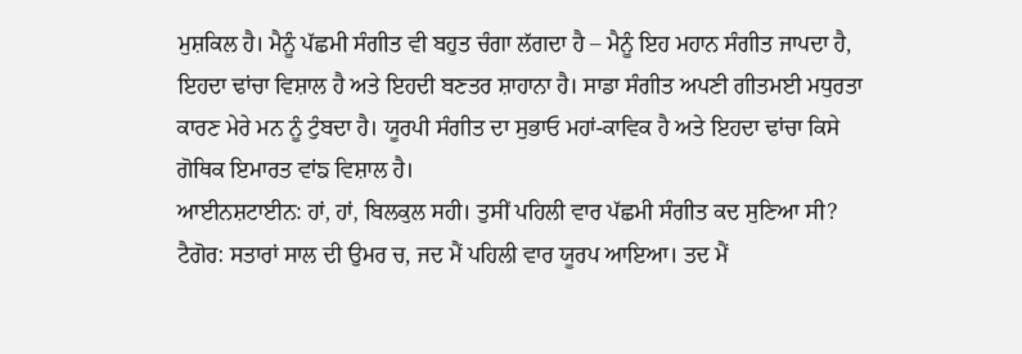ਮੁਸ਼ਕਿਲ ਹੈ। ਮੈਨੂੰ ਪੱਛਮੀ ਸੰਗੀਤ ਵੀ ਬਹੁਤ ਚੰਗਾ ਲੱਗਦਾ ਹੈ – ਮੈਨੂੰ ਇਹ ਮਹਾਨ ਸੰਗੀਤ ਜਾਪਦਾ ਹੈ, ਇਹਦਾ ਢਾਂਚਾ ਵਿਸ਼ਾਲ ਹੈ ਅਤੇ ਇਹਦੀ ਬਣਤਰ ਸ਼ਾਹਾਨਾ ਹੈ। ਸਾਡਾ ਸੰਗੀਤ ਅਪਣੀ ਗੀਤਮਈ ਮਧੁਰਤਾ ਕਾਰਣ ਮੇਰੇ ਮਨ ਨੂੰ ਟੁੰਬਦਾ ਹੈ। ਯੂਰਪੀ ਸੰਗੀਤ ਦਾ ਸੁਭਾਓ ਮਹਾਂ-ਕਾਵਿਕ ਹੈ ਅਤੇ ਇਹਦਾ ਢਾਂਚਾ ਕਿਸੇ ਗੋਥਿਕ ਇਮਾਰਤ ਵਾਂਙ ਵਿਸ਼ਾਲ ਹੈ।
ਆਈਨਸ਼ਟਾਈਨ: ਹਾਂ, ਹਾਂ, ਬਿਲਕੁਲ ਸਹੀ। ਤੁਸੀਂ ਪਹਿਲੀ ਵਾਰ ਪੱਛਮੀ ਸੰਗੀਤ ਕਦ ਸੁਣਿਆ ਸੀ?
ਟੈਗੋਰ: ਸਤਾਰਾਂ ਸਾਲ ਦੀ ਉਮਰ ਚ, ਜਦ ਮੈਂ ਪਹਿਲੀ ਵਾਰ ਯੂਰਪ ਆਇਆ। ਤਦ ਮੈਂ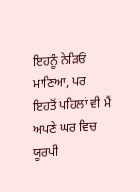ਇਹਨੂੰ ਨੇੜਿਓਂ ਮਾਣਿਆ, ਪਰ ਇਹਤੋਂ ਪਹਿਲਾਂ ਵੀ ਮੈਂ ਅਪਣੇ ਘਰ ਵਿਚ ਯੂਰਪੀ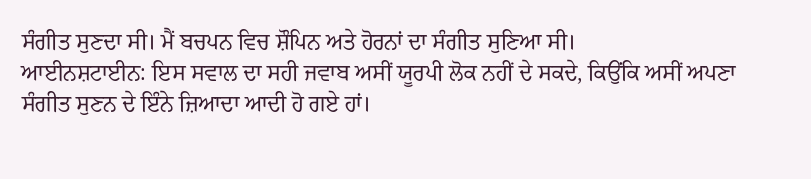ਸੰਗੀਤ ਸੁਣਦਾ ਸੀ। ਮੈਂ ਬਚਪਨ ਵਿਚ ਸ਼ੌਪਿਨ ਅਤੇ ਹੋਰਨਾਂ ਦਾ ਸੰਗੀਤ ਸੁਣਿਆ ਸੀ।
ਆਈਨਸ਼ਟਾਈਨ: ਇਸ ਸਵਾਲ ਦਾ ਸਹੀ ਜਵਾਬ ਅਸੀਂ ਯੂਰਪੀ ਲੋਕ ਨਹੀਂ ਦੇ ਸਕਦੇ, ਕਿਉਂਕਿ ਅਸੀਂ ਅਪਣਾ ਸੰਗੀਤ ਸੁਣਨ ਦੇ ਇੰਨੇ ਜ਼ਿਆਦਾ ਆਦੀ ਹੋ ਗਏ ਹਾਂ।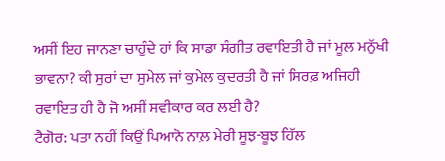ਅਸੀਂ ਇਹ ਜਾਨਣਾ ਚਾਹੁੰਦੇ ਹਾਂ ਕਿ ਸਾਡਾ ਸੰਗੀਤ ਰਵਾਇਤੀ ਹੈ ਜਾਂ ਮੂਲ ਮਨੁੱਖੀ ਭਾਵਨਾ? ਕੀ ਸੁਰਾਂ ਦਾ ਸੁਮੇਲ ਜਾਂ ਕੁਮੇਲ ਕੁਦਰਤੀ ਹੈ ਜਾਂ ਸਿਰਫ਼ ਅਜਿਹੀ ਰਵਾਇਤ ਹੀ ਹੈ ਜੋ ਅਸੀਂ ਸਵੀਕਾਰ ਕਰ ਲਈ ਹੈ?
ਟੈਗੋਰ: ਪਤਾ ਨਹੀਂ ਕਿਉਂ ਪਿਆਨੋ ਨਾਲ਼ ਮੇਰੀ ਸੂਝ-ਬੂਝ ਹਿੱਲ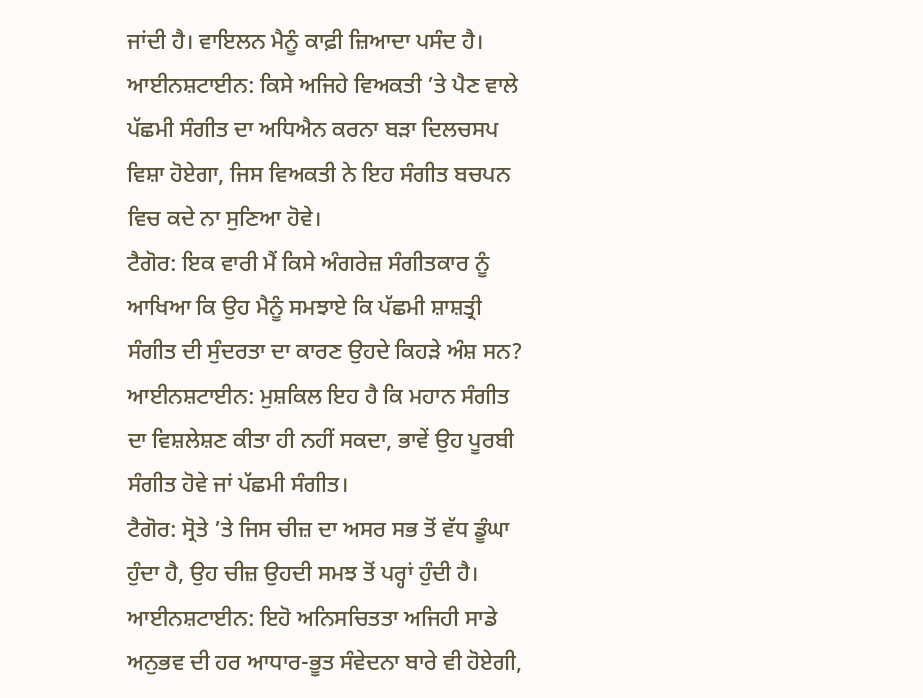ਜਾਂਦੀ ਹੈ। ਵਾਇਲਨ ਮੈਨੂੰ ਕਾਫ਼ੀ ਜ਼ਿਆਦਾ ਪਸੰਦ ਹੈ।
ਆਈਨਸ਼ਟਾਈਨ: ਕਿਸੇ ਅਜਿਹੇ ਵਿਅਕਤੀ ’ਤੇ ਪੈਣ ਵਾਲੇ ਪੱਛਮੀ ਸੰਗੀਤ ਦਾ ਅਧਿਐਨ ਕਰਨਾ ਬੜਾ ਦਿਲਚਸਪ ਵਿਸ਼ਾ ਹੋਏਗਾ, ਜਿਸ ਵਿਅਕਤੀ ਨੇ ਇਹ ਸੰਗੀਤ ਬਚਪਨ ਵਿਚ ਕਦੇ ਨਾ ਸੁਣਿਆ ਹੋਵੇ।
ਟੈਗੋਰ: ਇਕ ਵਾਰੀ ਮੈਂ ਕਿਸੇ ਅੰਗਰੇਜ਼ ਸੰਗੀਤਕਾਰ ਨੂੰ ਆਖਿਆ ਕਿ ਉਹ ਮੈਨੂੰ ਸਮਝਾਏ ਕਿ ਪੱਛਮੀ ਸ਼ਾਸ਼ਤ੍ਰੀ ਸੰਗੀਤ ਦੀ ਸੁੰਦਰਤਾ ਦਾ ਕਾਰਣ ਉਹਦੇ ਕਿਹੜੇ ਅੰਸ਼ ਸਨ?
ਆਈਨਸ਼ਟਾਈਨ: ਮੁਸ਼ਕਿਲ ਇਹ ਹੈ ਕਿ ਮਹਾਨ ਸੰਗੀਤ ਦਾ ਵਿਸ਼ਲੇਸ਼ਣ ਕੀਤਾ ਹੀ ਨਹੀਂ ਸਕਦਾ, ਭਾਵੇਂ ਉਹ ਪੂਰਬੀ ਸੰਗੀਤ ਹੋਵੇ ਜਾਂ ਪੱਛਮੀ ਸੰਗੀਤ।
ਟੈਗੋਰ: ਸ੍ਰੋਤੇ ’ਤੇ ਜਿਸ ਚੀਜ਼ ਦਾ ਅਸਰ ਸਭ ਤੋਂ ਵੱਧ ਡੂੰਘਾ ਹੁੰਦਾ ਹੈ, ਉਹ ਚੀਜ਼ ਉਹਦੀ ਸਮਝ ਤੋਂ ਪਰ੍ਹਾਂ ਹੁੰਦੀ ਹੈ।
ਆਈਨਸ਼ਟਾਈਨ: ਇਹੋ ਅਨਿਸਚਿਤਤਾ ਅਜਿਹੀ ਸਾਡੇ ਅਨੁਭਵ ਦੀ ਹਰ ਆਧਾਰ-ਭੂਤ ਸੰਵੇਦਨਾ ਬਾਰੇ ਵੀ ਹੋਏਗੀ,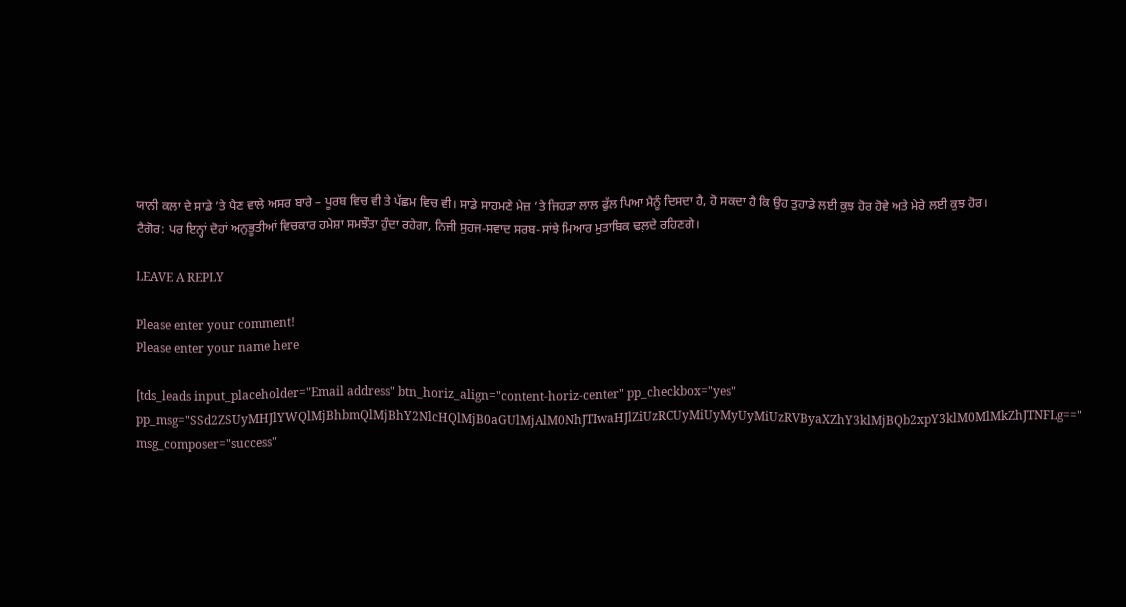ਯਾਨੀ ਕਲਾ ਦੇ ਸਾਡੇ ’ਤੇ ਪੈਣ ਵਾਲੇ ਅਸਰ ਬਾਰੇ – ਪੂਰਬ ਵਿਚ ਵੀ ਤੇ ਪੱਛਮ ਵਿਚ ਵੀ। ਸਾਡੇ ਸਾਹਮਣੇ ਮੇਜ਼ ’ਤੇ ਜਿਹੜਾ ਲਾਲ ਫੁੱਲ ਪਿਆ ਮੈਨੂੰ ਦਿਸਦਾ ਹੈ, ਹੋ ਸਕਦਾ ਹੈ ਕਿ ਉਹ ਤੁਹਾਡੇ ਲਈ ਕੁਝ ਹੋਰ ਹੋਵੇ ਅਤੇ ਮੇਰੇ ਲਈ ਕੁਝ ਹੋਰ।
ਟੈਗੋਰ: ਪਰ ਇਨ੍ਹਾਂ ਦੋਹਾਂ ਅਨੁਭੂਤੀਆਂ ਵਿਚਕਾਰ ਹਮੇਸ਼ਾ ਸਮਝੌਤਾ ਹੁੰਦਾ ਰਹੇਗਾ, ਨਿਜੀ ਸੁਹਜ-ਸਵਾਦ ਸਰਬ-ਸਾਂਝੇ ਮਿਆਰ ਮੁਤਾਬਿਕ ਢਲ਼ਦੇ ਰਹਿਣਗੇ।

LEAVE A REPLY

Please enter your comment!
Please enter your name here

[tds_leads input_placeholder="Email address" btn_horiz_align="content-horiz-center" pp_checkbox="yes" pp_msg="SSd2ZSUyMHJlYWQlMjBhbmQlMjBhY2NlcHQlMjB0aGUlMjAlM0NhJTIwaHJlZiUzRCUyMiUyMyUyMiUzRVByaXZhY3klMjBQb2xpY3klM0MlMkZhJTNFLg==" msg_composer="success"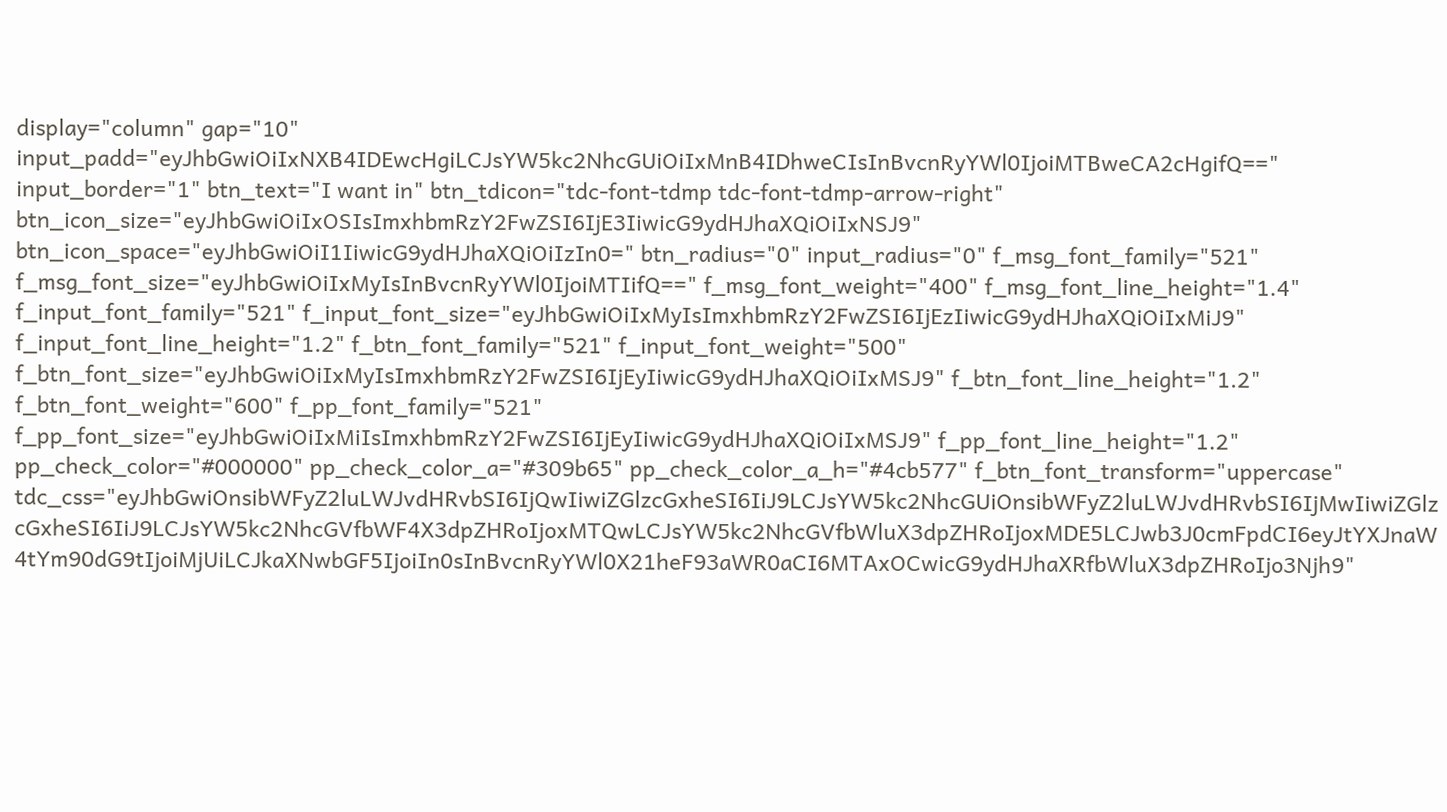display="column" gap="10" input_padd="eyJhbGwiOiIxNXB4IDEwcHgiLCJsYW5kc2NhcGUiOiIxMnB4IDhweCIsInBvcnRyYWl0IjoiMTBweCA2cHgifQ==" input_border="1" btn_text="I want in" btn_tdicon="tdc-font-tdmp tdc-font-tdmp-arrow-right" btn_icon_size="eyJhbGwiOiIxOSIsImxhbmRzY2FwZSI6IjE3IiwicG9ydHJhaXQiOiIxNSJ9" btn_icon_space="eyJhbGwiOiI1IiwicG9ydHJhaXQiOiIzIn0=" btn_radius="0" input_radius="0" f_msg_font_family="521" f_msg_font_size="eyJhbGwiOiIxMyIsInBvcnRyYWl0IjoiMTIifQ==" f_msg_font_weight="400" f_msg_font_line_height="1.4" f_input_font_family="521" f_input_font_size="eyJhbGwiOiIxMyIsImxhbmRzY2FwZSI6IjEzIiwicG9ydHJhaXQiOiIxMiJ9" f_input_font_line_height="1.2" f_btn_font_family="521" f_input_font_weight="500" f_btn_font_size="eyJhbGwiOiIxMyIsImxhbmRzY2FwZSI6IjEyIiwicG9ydHJhaXQiOiIxMSJ9" f_btn_font_line_height="1.2" f_btn_font_weight="600" f_pp_font_family="521" f_pp_font_size="eyJhbGwiOiIxMiIsImxhbmRzY2FwZSI6IjEyIiwicG9ydHJhaXQiOiIxMSJ9" f_pp_font_line_height="1.2" pp_check_color="#000000" pp_check_color_a="#309b65" pp_check_color_a_h="#4cb577" f_btn_font_transform="uppercase" tdc_css="eyJhbGwiOnsibWFyZ2luLWJvdHRvbSI6IjQwIiwiZGlzcGxheSI6IiJ9LCJsYW5kc2NhcGUiOnsibWFyZ2luLWJvdHRvbSI6IjMwIiwiZGlzcGxheSI6IiJ9LCJsYW5kc2NhcGVfbWF4X3dpZHRoIjoxMTQwLCJsYW5kc2NhcGVfbWluX3dpZHRoIjoxMDE5LCJwb3J0cmFpdCI6eyJtYXJnaW4tYm90dG9tIjoiMjUiLCJkaXNwbGF5IjoiIn0sInBvcnRyYWl0X21heF93aWR0aCI6MTAxOCwicG9ydHJhaXRfbWluX3dpZHRoIjo3Njh9"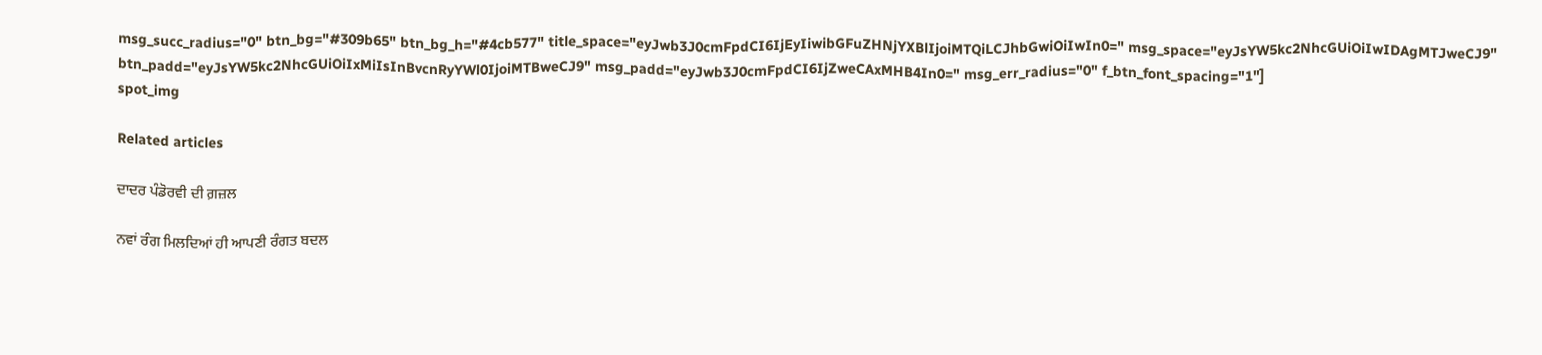msg_succ_radius="0" btn_bg="#309b65" btn_bg_h="#4cb577" title_space="eyJwb3J0cmFpdCI6IjEyIiwibGFuZHNjYXBlIjoiMTQiLCJhbGwiOiIwIn0=" msg_space="eyJsYW5kc2NhcGUiOiIwIDAgMTJweCJ9" btn_padd="eyJsYW5kc2NhcGUiOiIxMiIsInBvcnRyYWl0IjoiMTBweCJ9" msg_padd="eyJwb3J0cmFpdCI6IjZweCAxMHB4In0=" msg_err_radius="0" f_btn_font_spacing="1"]
spot_img

Related articles

ਦਾਦਰ ਪੰਡੋਰਵੀ ਦੀ ਗ਼ਜ਼ਲ

ਨਵਾਂ ਰੰਗ ਮਿਲਦਿਆਂ ਹੀ ਆਪਣੀ ਰੰਗਤ ਬਦਲ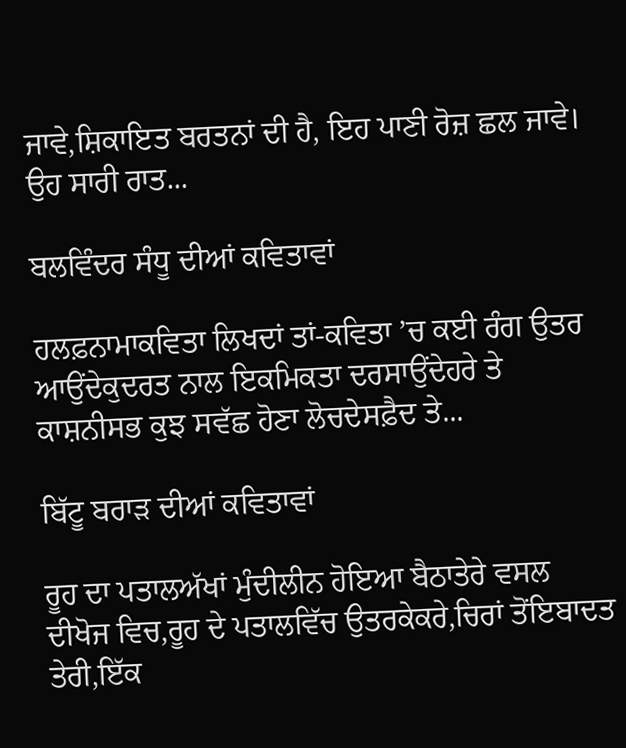ਜਾਵੇ,ਸ਼ਿਕਾਇਤ ਬਰਤਨਾਂ ਦੀ ਹੈ, ਇਹ ਪਾਣੀ ਰੋਜ਼ ਛਲ ਜਾਵੇ। ਉਹ ਸਾਰੀ ਰਾਤ...

ਬਲਵਿੰਦਰ ਸੰਧੂ ਦੀਆਂ ਕਵਿਤਾਵਾਂ

ਹਲਫ਼ਨਾਮਾਕਵਿਤਾ ਲਿਖਦਾਂ ਤਾਂ-ਕਵਿਤਾ ’ਚ ਕਈ ਰੰਗ ਉਤਰ ਆਉਂਦੇਕੁਦਰਤ ਨਾਲ ਇਕਮਿਕਤਾ ਦਰਸਾਉਂਦੇਹਰੇ ਤੇ ਕਾਸ਼ਨੀਸਭ ਕੁਝ ਸਵੱਛ ਹੋਣਾ ਲੋਚਦੇਸਫ਼ੈਦ ਤੇ...

ਬਿੱਟੂ ਬਰਾੜ ਦੀਆਂ ਕਵਿਤਾਵਾਂ

ਰੂਹ ਦਾ ਪਤਾਲਅੱਖਾਂ ਮੁੰਦੀਲੀਨ ਹੋਇਆ ਬੈਠਾਤੇਰੇ ਵਸਲ ਦੀਖੋਜ ਵਿਚ,ਰੂਹ ਦੇ ਪਤਾਲਵਿੱਚ ਉਤਰਕੇਕਰੇ,ਚਿਰਾਂ ਤੋਂਇਬਾਦਤ ਤੇਰੀ,ਇੱਕ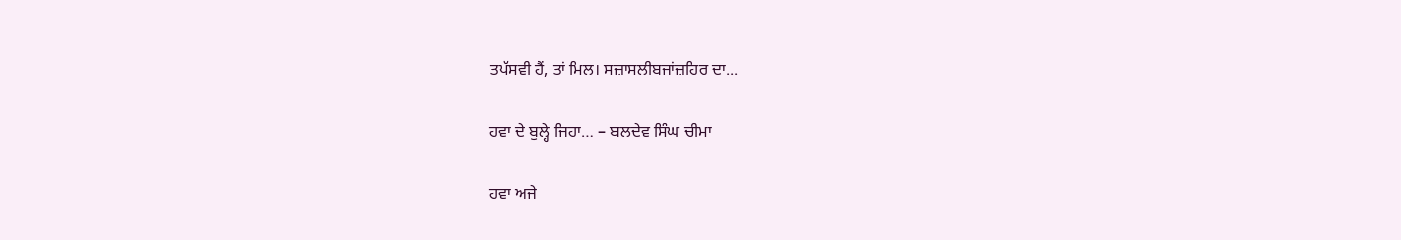ਤਪੱਸਵੀ ਹੈਂ, ਤਾਂ ਮਿਲ। ਸਜ਼ਾਸਲੀਬਜਾਂਜ਼ਹਿਰ ਦਾ...

ਹਵਾ ਦੇ ਬੁਲ੍ਹੇ ਜਿਹਾ… – ਬਲਦੇਵ ਸਿੰਘ ਚੀਮਾ

ਹਵਾ ਅਜੇ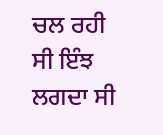ਚਲ ਰਹੀ ਸੀ ਇੰਝ ਲਗਦਾ ਸੀ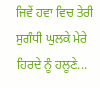ਜਿਵੇਂ ਹਵਾ ਵਿਚ ਤੇਰੀ ਸੁਗੰਧੀ ਘੁਲਕੇ ਮੇਰੇ ਹਿਰਦੇ ਨੂੰ ਹਲੂਣੇ...